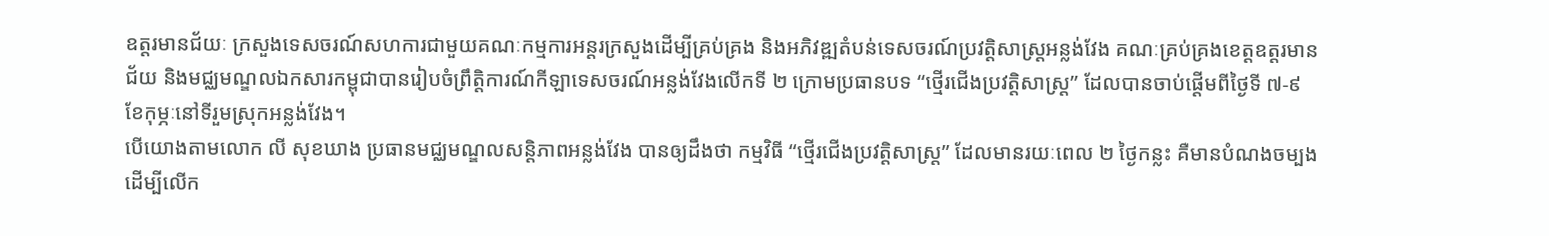ឧត្តរមានជ័យៈ ក្រសួងទេសចរណ៍សហការជាមួយគណៈកម្មការអន្តរក្រសួងដើម្បីគ្រប់គ្រង និងអភិវឌ្ឍតំបន់ទេសចរណ៍ប្រវត្តិសាស្ត្រអន្លង់វែង គណៈគ្រប់គ្រងខេត្តឧត្តរមានជ័យ និងមជ្ឈមណ្ឌលឯកសារកម្ពុជាបានរៀបចំព្រឹត្តិការណ៍កីឡាទេសចរណ៍អន្លង់វែងលើកទី ២ ក្រោមប្រធានបទ “ថ្មើរជើងប្រវត្តិសាស្ត្រ” ដែលបានចាប់ផ្តើមពីថ្ងៃទី ៧-៩ ខែកុម្ភៈនៅទីរួមស្រុកអន្លង់វែង។
បើយោងតាមលោក លី សុខឃាង ប្រធានមជ្ឈមណ្ឌលសន្តិភាពអន្លង់វែង បានឲ្យដឹងថា កម្មវិធី “ថ្មើរជើងប្រវត្តិសាស្ត្រ” ដែលមានរយៈពេល ២ ថ្ងៃកន្លះ គឺមានបំណងចម្បងដើម្បីលើក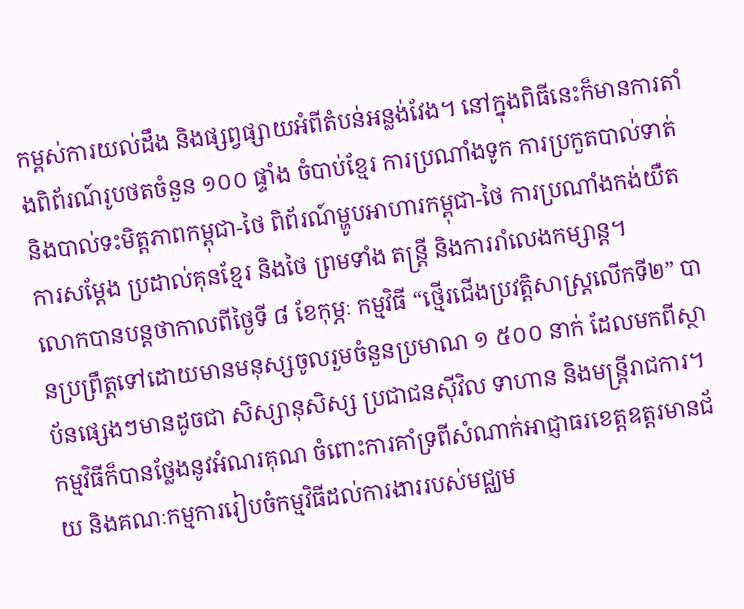កម្ពស់ការយល់ដឹង និងផ្សព្វផ្សាយអំពីតំបន់អន្លង់វែង។ នៅក្នុងពិធីនេះក៏មានការតាំងពិព័រណ៍រូបថតចំនួន ១០០ ផ្ទាំង ចំបាប់ខ្មែរ ការប្រណាំងទូក ការប្រកួតបាល់ទាត់ និងបាល់ទះមិត្តភាពកម្ពុជា-ថៃ ពិព័រណ៍ម្ហូបអាហារកម្ពុជា-ថៃ ការប្រណាំងកង់យឺត ការសម្តែង ប្រដាល់គុនខ្មែរ និងថៃ ព្រមទាំង តន្ត្រី និងការរាំលេងកម្សាន្ត។
លោកបានបន្តថាកាលពីថ្ងៃទី ៨ ខែកុម្ភៈ កម្មវិធី “ថ្មើរជើងប្រវត្តិសាស្ត្រលើកទី២” បានប្រព្រឹត្តទៅដោយមានមនុស្សចូលរួមចំនួនប្រមាណ ១ ៥០០ នាក់ ដែលមកពីស្ថាប័នផ្សេងៗមានដូចជា សិស្សានុសិស្ស ប្រជាជនស៊ីវិល ទាហាន និងមន្ត្រីរាជការ។ កម្មវិធីក៏បានថ្លែងនូវអំណរគុណ ចំពោះការគាំទ្រពីសំណាក់អាជ្ញាធរខេត្តឧត្តរមានជ័យ និងគណៈកម្មការរៀបចំកម្មវិធីដល់ការងាររបស់មជ្ឈម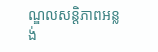ណ្ឌលសន្តិភាពអន្លង់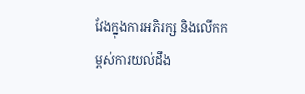វែងក្នុងការអភិរក្ស និងលើកកម្ពស់ការយល់ដឹង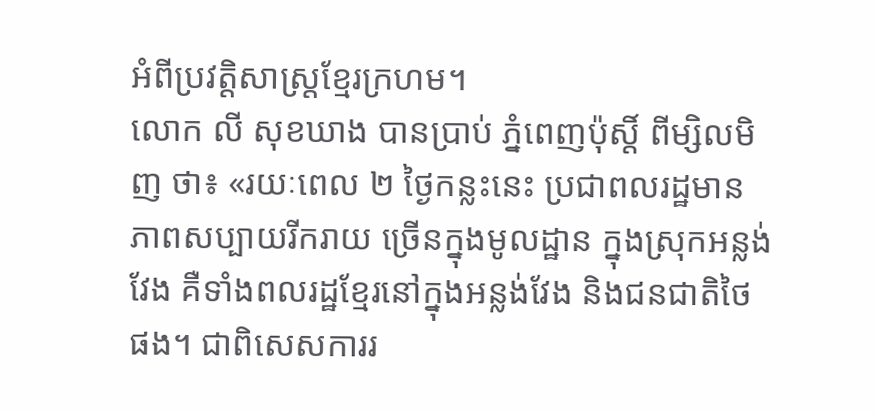អំពីប្រវត្តិសាស្ត្រខ្មែរក្រហម។
លោក លី សុខឃាង បានប្រាប់ ភ្នំពេញប៉ុស្តិ៍ ពីម្សិលមិញ ថា៖ «រយៈពេល ២ ថ្ងៃកន្លះនេះ ប្រជាពលរដ្ឋមានភាពសប្បាយរីករាយ ច្រើនក្នុងមូលដ្ឋាន ក្នុងស្រុកអន្លង់វែង គឺទាំងពលរដ្ឋខ្មែរនៅក្នុងអន្លង់វែង និងជនជាតិថៃផង។ ជាពិសេសការរ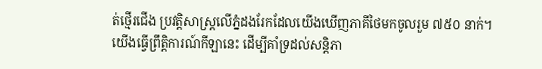ត់ថ្មើរជើង ប្រវត្តិសាស្ត្រលើភ្នំដងរែកដែលយើងឃើញភាគីថៃមកចូលរួម ៧៥០ នាក់។ យើងធ្វើព្រឹត្តិការណ៍កីឡានេះ ដើម្បីគាំទ្រដល់សន្តិភា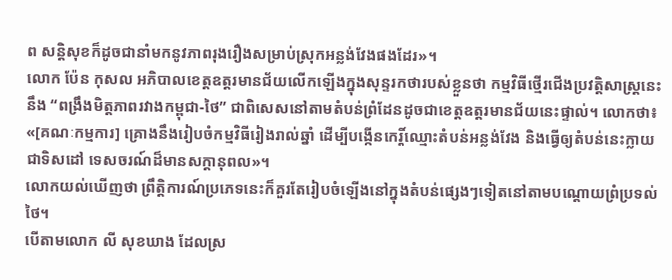ព សន្តិសុខក៏ដូចជានាំមកនូវភាពរុងរឿងសម្រាប់ស្រុកអន្លង់វែងផងដែរ»។
លោក ប៉ែន កុសល អភិបាលខេត្តឧត្តរមានជ័យលើកឡើងក្នុងសុន្ទរកថារបស់ខ្លួនថា កម្មវិធីថ្មើរជើងប្រវត្តិសាស្ត្រនេះនឹង “ពង្រឹងមិត្តភាពរវាងកម្ពុជា-ថៃ” ជាពិសេសនៅតាមតំបន់ព្រំដែនដូចជាខេត្តឧត្តរមានជ័យនេះផ្ទាល់។ លោកថា៖ «[គណៈកម្មការ] គ្រោងនឹងរៀបចំកម្មវិធីរៀងរាល់ឆ្នាំ ដើម្បីបង្កើនកេរ្តិ៍ឈ្មោះតំបន់អន្លង់វែង និងធ្វើឲ្យតំបន់នេះក្លាយជាទិសដៅ ទេសចរណ៍ដ៏មានសក្តានុពល»។
លោកយល់ឃើញថា ព្រឹត្តិការណ៍ប្រភេទនេះក៏គួរតែរៀបចំឡើងនៅក្នុងតំបន់ផ្សេងៗទៀតនៅតាមបណ្តោយព្រំប្រទល់ថៃ។
បើតាមលោក លី សុខឃាង ដែលស្រ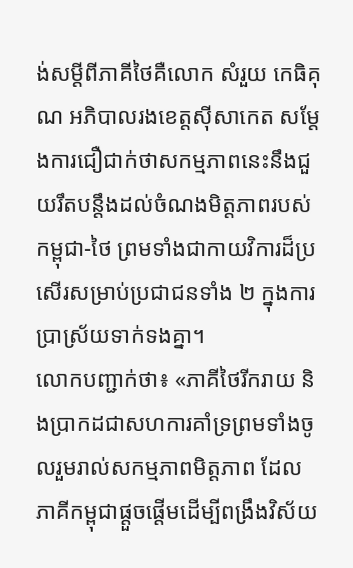ង់សម្តីពីភាគីថៃគឺលោក សំរួយ កេធិគុណ អភិបាលរងខេត្តស៊ីសាកេត សម្តែងការជឿជាក់ថាសកម្មភាពនេះនឹងជួយរឹតបន្តឹងដល់ចំណងមិត្តភាពរបស់កម្ពុជា-ថៃ ព្រមទាំងជាកាយវិការដ៏ប្រសើរសម្រាប់ប្រជាជនទាំង ២ ក្នុងការប្រាស្រ័យទាក់ទងគ្នា។
លោកបញ្ជាក់ថា៖ «ភាគីថៃរីករាយ និងប្រាកដជាសហការគាំទ្រព្រមទាំងចូលរួមរាល់សកម្មភាពមិត្តភាព ដែលភាគីកម្ពុជាផ្តួចផ្តើមដើម្បីពង្រឹងវិស័យ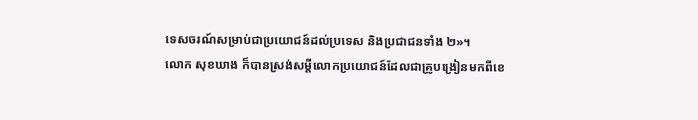ទេសចរណ៍សម្រាប់ជាប្រយោជន៍ដល់ប្រទេស និងប្រជាជនទាំង ២»។
លោក សុខឃាង ក៏បានស្រង់សម្តីលោកប្រយោជន៍ដែលជាគ្រូបង្រៀនមកពីខេ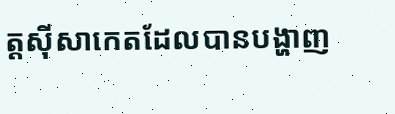ត្តស៊ីសាកេតដែលបានបង្ហាញ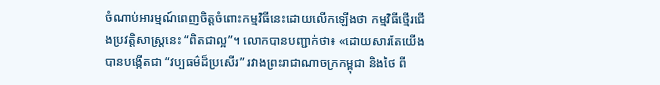ចំណាប់អារម្មណ៍ពេញចិត្តចំពោះកម្មវិធីនេះដោយលើកឡើងថា កម្មវិធីថ្មើរជើងប្រវត្តិសាស្ត្រនេះ “ពិតជាល្អ”។ លោកបានបញ្ជាក់ថា៖ «ដោយសារតែយើងបានបង្កើតជា “វប្បធម៌ដ៏ប្រសើរ” រវាងព្រះរាជាណាចក្រកម្ពុជា និងថៃ ពី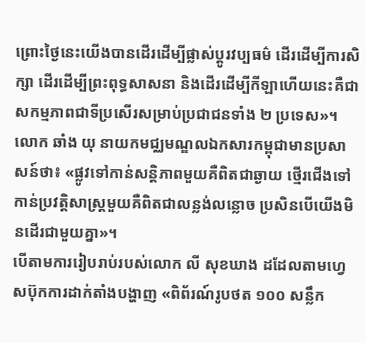ព្រោះថ្ងៃនេះយើងបានដើរដើម្បីផ្លាស់ប្តូរវប្បធម៌ ដើរដើម្បីការសិក្សា ដើរដើម្បីព្រះពុទ្ធសាសនា និងដើរដើម្បីកីឡាហើយនេះគឺជាសកម្មភាពជាទីប្រសើរសម្រាប់ប្រជាជនទាំង ២ ប្រទេស»។
លោក ឆាំង យុ នាយកមជ្ឈមណ្ឌលឯកសារកម្ពុជាមានប្រសាសន៍ថា៖ «ផ្លូវទៅកាន់សន្តិភាពមួយគឺពិតជាឆ្ងាយ ថ្មើរជើងទៅកាន់ប្រវត្តិសាស្ត្រមួយគឺពិតជាលន្លង់លន្លោច ប្រសិនបើយើងមិនដើរជាមួយគ្នា»។
បើតាមការរៀបរាប់របស់លោក លី សុខឃាង ដដែលតាមហ្វេសប៊ុកការដាក់តាំងបង្ហាញ «ពិព័រណ៍រូបថត ១០០ សន្លឹក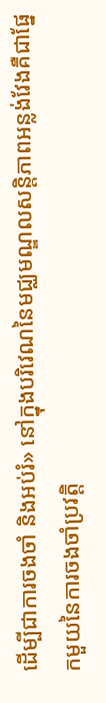ដើម្បីជាការចងចាំ និងអប់រំ» នៅក្នុងបរិវេណនៃមជ្ឈមណ្ឌលសន្តិភាពអន្លង់វែងគឺជាផ្នែកមួយនៃការចងចាំប្រវត្តិ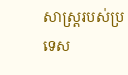សាស្ត្ររបស់ប្រទេស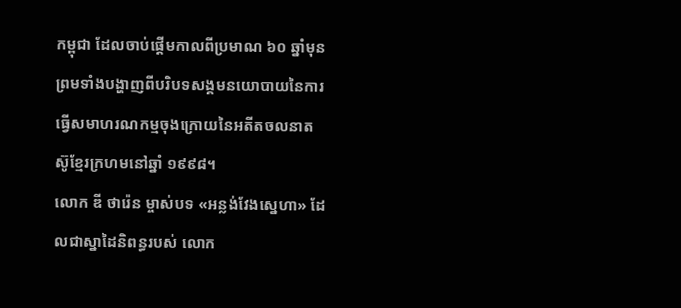កម្ពុជា ដែលចាប់ផ្តើមកាលពីប្រមាណ ៦០ ឆ្នាំមុន ព្រមទាំងបង្ហាញពីបរិបទសង្គមនយោបាយនៃការធ្វើសមាហរណកម្មចុងក្រោយនៃអតីតចលនាតស៊ូខ្មែរក្រហមនៅឆ្នាំ ១៩៩៨។
លោក ឌី ថារ៉េន ម្ចាស់បទ «អន្លង់វែងស្នេហា» ដែលជាស្នាដៃនិពន្ធរបស់ លោក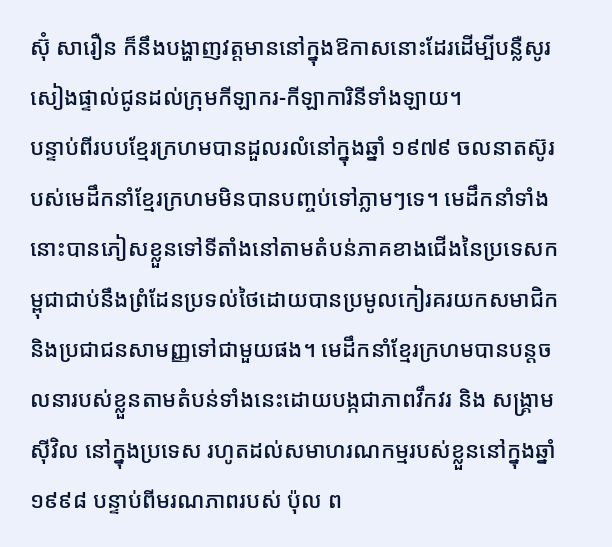ស៊ុំ សារឿន ក៏នឹងបង្ហាញវត្តមាននៅក្នុងឱកាសនោះដែរដើម្បីបន្លឺសូរសៀងផ្ទាល់ជូនដល់ក្រុមកីឡាករ-កីឡាការិនីទាំងឡាយ។
បន្ទាប់ពីរបបខ្មែរក្រហមបានដួលរលំនៅក្នុងឆ្នាំ ១៩៧៩ ចលនាតស៊ូរបស់មេដឹកនាំខ្មែរក្រហមមិនបានបញ្ចប់ទៅភ្លាមៗទេ។ មេដឹកនាំទាំងនោះបានភៀសខ្លួនទៅទីតាំងនៅតាមតំបន់ភាគខាងជើងនៃប្រទេសកម្ពុជាជាប់នឹងព្រំដែនប្រទល់ថៃដោយបានប្រមូលកៀរគរយកសមាជិក និងប្រជាជនសាមញ្ញទៅជាមួយផង។ មេដឹកនាំខ្មែរក្រហមបានបន្តចលនារបស់ខ្លួនតាមតំបន់ទាំងនេះដោយបង្កជាភាពវឹកវរ និង សង្គ្រាមស៊ីវិល នៅក្នុងប្រទេស រហូតដល់សមាហរណកម្មរបស់ខ្លួននៅក្នុងឆ្នាំ ១៩៩៨ បន្ទាប់ពីមរណភាពរបស់ ប៉ុល ព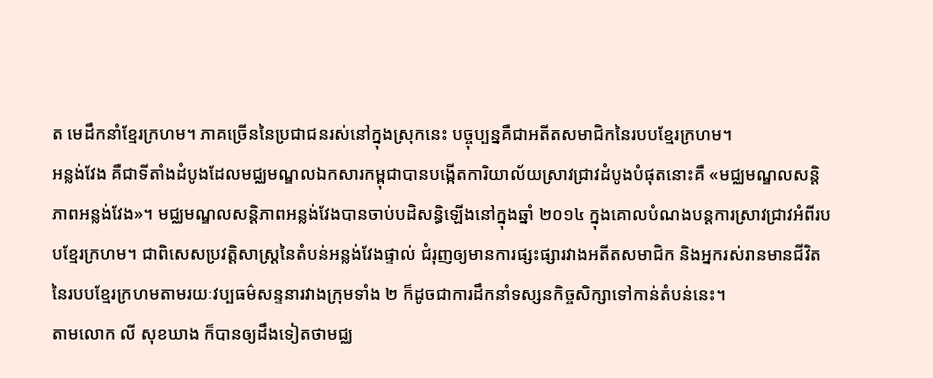ត មេដឹកនាំខ្មែរក្រហម។ ភាគច្រើននៃប្រជាជនរស់នៅក្នុងស្រុកនេះ បច្ចុប្បន្នគឺជាអតីតសមាជិកនៃរបបខ្មែរក្រហម។
អន្លង់វែង គឺជាទីតាំងដំបូងដែលមជ្ឈមណ្ឌលឯកសារកម្ពុជាបានបង្កើតការិយាល័យស្រាវជ្រាវដំបូងបំផុតនោះគឺ «មជ្ឈមណ្ឌលសន្តិភាពអន្លង់វែង»។ មជ្ឈមណ្ឌលសន្តិភាពអន្លង់វែងបានចាប់បដិសន្ធិឡើងនៅក្នុងឆ្នាំ ២០១៤ ក្នុងគោលបំណងបន្តការស្រាវជ្រាវអំពីរបបខ្មែរក្រហម។ ជាពិសេសប្រវត្តិសាស្ត្រនៃតំបន់អន្លង់វែងផ្ទាល់ ជំរុញឲ្យមានការផ្សះផ្សារវាងអតីតសមាជិក និងអ្នករស់រានមានជីវិតនៃរបបខ្មែរក្រហមតាមរយៈវប្បធម៌សន្ទនារវាងក្រុមទាំង ២ ក៏ដូចជាការដឹកនាំទស្សនកិច្ចសិក្សាទៅកាន់តំបន់នេះ។
តាមលោក លី សុខឃាង ក៏បានឲ្យដឹងទៀតថាមជ្ឈ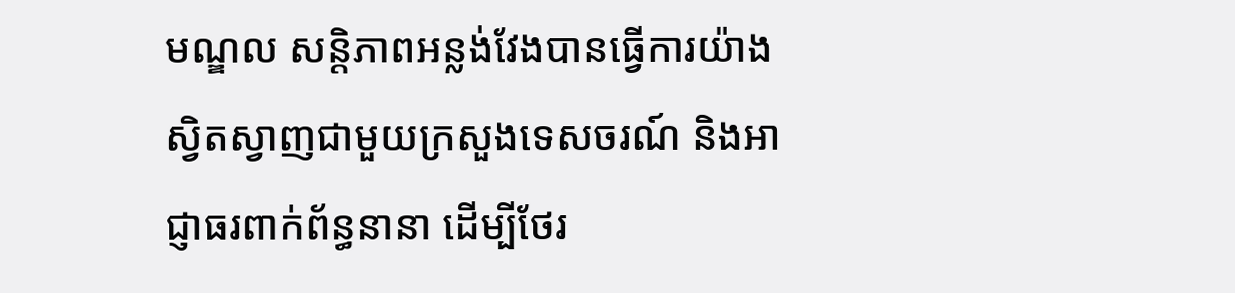មណ្ឌល សន្តិភាពអន្លង់វែងបានធ្វើការយ៉ាងស្វិតស្វាញជាមួយក្រសួងទេសចរណ៍ និងអាជ្ញាធរពាក់ព័ន្ធនានា ដើម្បីថែរ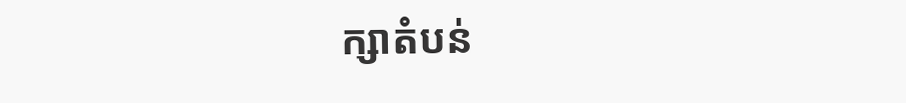ក្សាតំបន់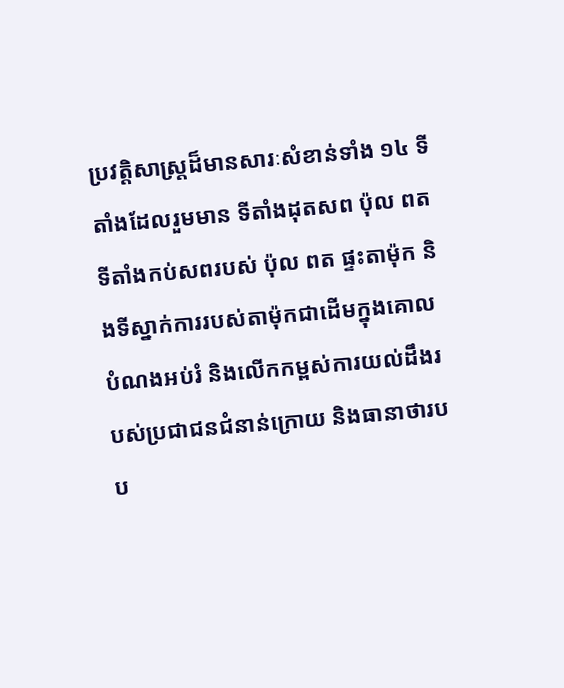ប្រវត្តិសាស្ត្រដ៏មានសារៈសំខាន់ទាំង ១៤ ទីតាំងដែលរួមមាន ទីតាំងដុតសព ប៉ុល ពត ទីតាំងកប់សពរបស់ ប៉ុល ពត ផ្ទះតាម៉ុក និងទីស្នាក់ការរបស់តាម៉ុកជាដើមក្នុងគោលបំណងអប់រំ និងលើកកម្ពស់ការយល់ដឹងរបស់ប្រជាជនជំនាន់ក្រោយ និងធានាថារបប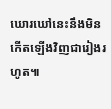ឃោរឃៅនេះនឹងមិនកើតឡើងវិញជារៀងរហូត៕